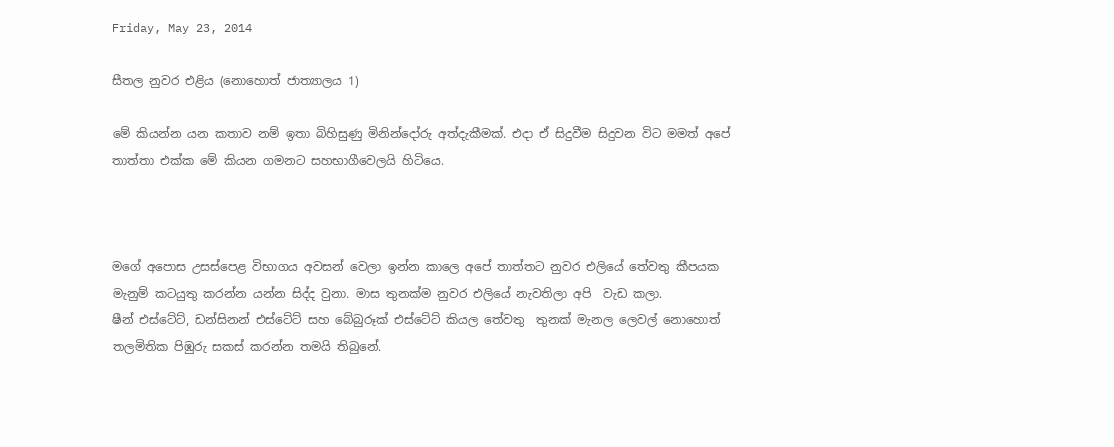Friday, May 23, 2014

සීතල නුවර එළිය (නොහොත් ජාත්‍යාලය 1)

මේ කියන්න යන කතාව නම් ඉතා බිහිසුණු මිනින්දෝරු අත්දැකීමක්. එදා ඒ සිදුවීම සිදුවන විට මමත් අපේ තාත්තා එක්ක මේ කියන ගමනට සහභාගීවෙලයි හිටියෙ.



මගේ අපොස උසස්පෙළ විභාගය අවසන් වෙලා ඉන්න කාලෙ අපේ තාත්තට නුවර එලියේ තේවතු කීපයක මැනුම් කටයුතු කරන්න යන්න සිද්ද වුනා. මාස තුනක්ම නුවර එලියේ නැවතිලා අපි  වැඩ කලා.
ෂීන් එස්ටේට්, ඩන්සිනන් එස්ටේට් සහ බේබුරූක් එස්ටේට් කියල තේවතු  තුනක් මැනල ලෙවල් නොහොත් තලමිතික පිඹුරු සකස් කරන්න තමයි තිබුනේ.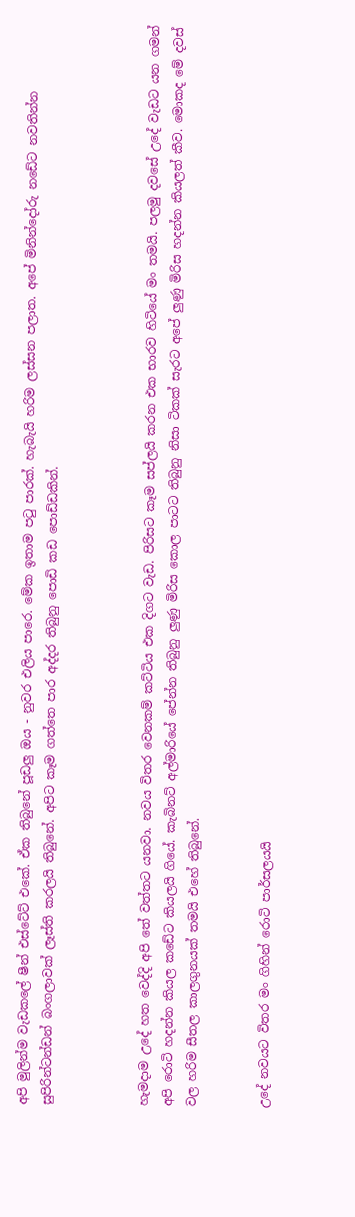අපි මුලින්ම වැඩකලේ ෂීන් එස්ටේට් එකේ. ඒක තිබුනේ පූඩලු ඔය - නුවර එලිය පාරෙ. මේක ඉතාම පටු පාරක්. හැබැයි හරිම ලස්සන පලාත. අපේ මිනින්දෝරු නඩේට නවතින්න සුපිරින්ටන්ඩන් බංගලාවක් ලෑස්ති කරලයි තිබුනේ. අපිට කෑම ගත්තෙ පාර අද්දර තිබුනු පොඩි කඩ පොඩ්ඩකින්.



හැමදාම උදේ හත වෙද්දි අපි තේ වත්තට යනවා. නවය විතර වෙනකම් කට්ටිය එක දිගට වැඩ. පිරිසට කෑම සප්ලයි කරන එක භාරව හිටියේ මං තමයි. පලමු දවසේ උදේ වැඩට යන ගමන් අපි රොටි හදන්න කියල කඩේට කියලයි ගියේ. කැබිනට් අල්මාරියේ පේන්න තිබුනු ලුණු මිරිස කොල පාටට තිබුනු නිසා ටිකක් සැරට අපේ ලුණු මිරිස හදන්න කියලත් කීව. මොකද මේ දවස් වල හරිම සීතල කාලගුනයක් තමයි එහේ තිබුනේ.


උදේ නවයට විතර මං ගිහින් රොටි පාර්සලයයි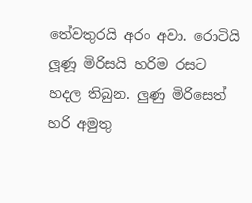තේවතුරයි අරං අවා. රොටියි ලූණූ මිරිසයි හරිම රසට හදල තිබුන. ලුණු මිරිසෙත් හරි අමුතු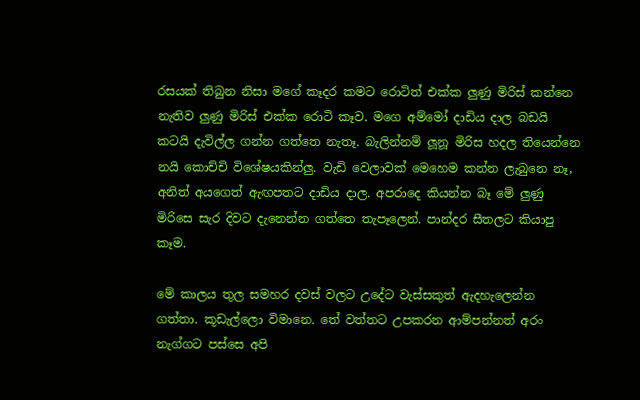රසයක් තිබුන නිසා මගේ කෑදර කමට රොටිත් එක්ක ලුණු මිරිස් කන්නෙ නැතිව ලුණු මිරිස් එක්ක රොටි කෑව. මගෙ අම්මෝ දාඩිය දාල බඩයි කටයි දැවිල්ල ගන්න ගත්තෙ නැතෑ. බැලින්නම් ලූනූ මිරිස හදල තියෙන්නෙ නයි කොච්චි විශේෂයකින්ලු. වැඩි වෙලාවක් මෙහෙම කන්න ලැබුනෙ නෑ, අනිත් අයගෙත් ඇඟපතට දාඩිය දාල. අපරාදෙ කියන්න බෑ මේ ලුණු මිරිසෙ සැර දිවට දැනෙන්න ගත්තෙ තැපෑලෙන්. පාන්දර සීතලට කියාපු කෑම.

මේ කාලය තුල සමහර දවස් වලට උදේට වැස්සකුත් ඇදහැලෙන්න ගත්තා. කූඩැල්ලො විමානෙ. තේ වත්තට උපකරන ආම්පන්නත් අරං නැග්ගට පස්සෙ අපි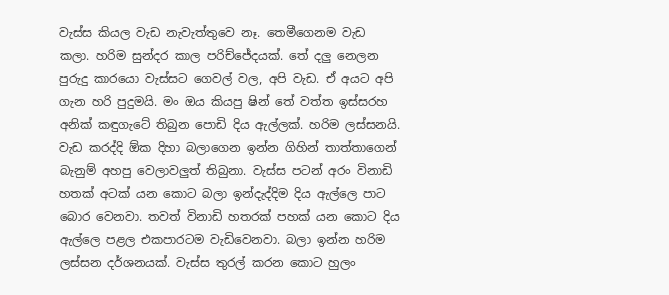වැස්ස කියල වැඩ නැවැත්තුවෙ නෑ. තෙමීගෙනම වැඩ කලා. හරිම සුන්දර කාල පරිච්ජේදයක්. තේ දලු නෙලන පුරුදු කාරයො වැස්සට ගෙවල් වල, අපි වැඩ. ඒ අයට අපි ගැන හරි පුදුමයි. මං ඔය කියපු ෂින් තේ වත්ත ඉස්සරහ අනික් කඳුගැටේ තිබුන පොඩි දිය ඇල්ලක්. හරිම ලස්සනයි. වැඩ කරද්දි ඕක දිහා බලාගෙන ඉන්න ගිහින් තාත්තාගෙන් බැනුම් අහපු වෙලාවලුත් තිබුනා. වැස්ස පටන් අරං විනාඩි හතක් අටක් යන කොට බලා ඉන්දැද්දිම දිය ඇල්ලෙ පාට බොර වෙනවා. තවත් විනාඩි හතරක් පහක් යන කොට දිය ඇල්ලෙ පළල එකපාරටම වැඩිවෙනවා. බලා ඉන්න හරිම ලස්සන දර්ශනයක්. වැස්ස තුරල් කරන කොට හුලං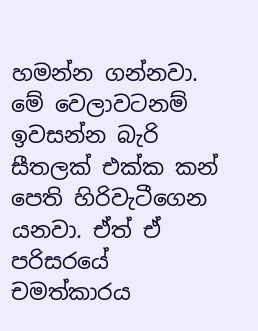හමන්න ගන්නවා. මේ වෙලාවටනම් ඉවසන්න බැරි සීතලක් එක්ක කන් පෙති හිරිවැටීගෙන යනවා. ඒත් ඒ පරිසරයේ චමත්කාරය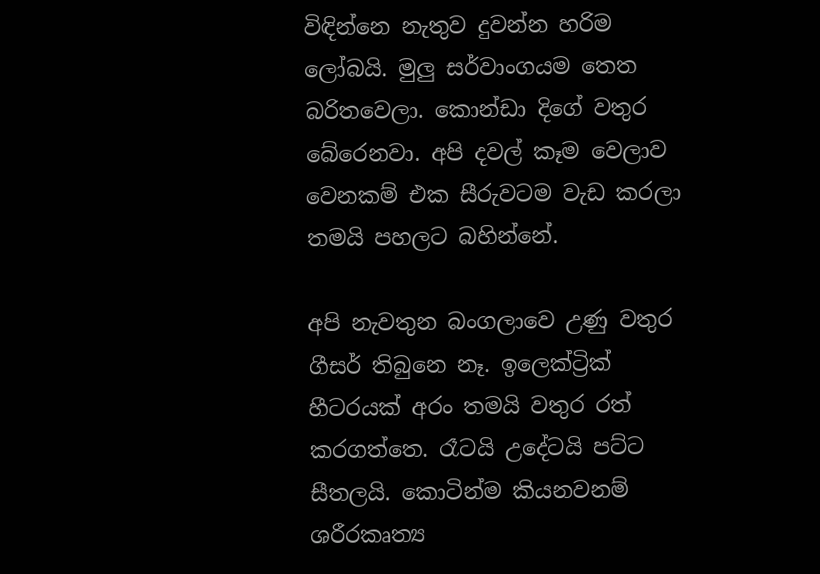විඳින්නෙ නැතුව දුවන්න හරිම ලෝබයි. මුලු සර්වාංගයම තෙත බරිතවෙලා. කොන්ඩා දිගේ වතුර බේරෙනවා. අපි දවල් කෑම වෙලාව වෙනකම් එක සීරුවටම වැඩ කරලා තමයි පහලට බහින්නේ.

අපි නැවතුන බංගලාවෙ උණු වතුර ගීසර් තිබුනෙ නෑ. ඉලෙක්ට්‍රික් හීටරයක් අරං තමයි වතුර රත් කරගත්තෙ. රෑටයි උදේටයි පට්ට සීතලයි. කොටින්ම කියනවනම් ශරීරකෘත්‍ය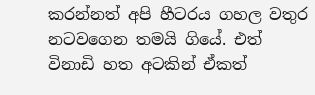කරන්නත් අපි හීටරය ගහල වතුර නටවගෙන තමයි ගියේ. එත් විනාඩි හත අටකින් ඒකත්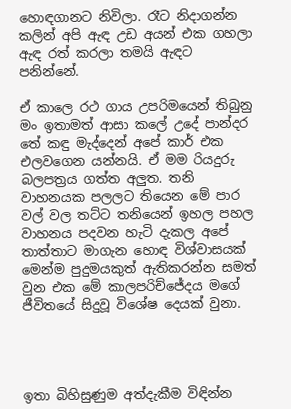හොඳගානට නිවිලා. රෑට නිදාගන්න කලින් අපි ඇඳ උඩ අයන් එක ගහලා ඇඳ රත් කරලා තමයි ඇඳට පනින්නේ.

ඒ කාලෙ රථ ගාය උපරිමයෙන් තිබුනු මං ඉතාමත් ආසා කලේ උදේ පාන්දර තේ කඳු මැද්දෙන් අපේ කාර් එක එලවගෙන යන්නයි. ඒ මම රියදුරු බලපත්‍රය ගත්ත අලුත. තනි වාහනයක පලලට තියෙන මේ පාර වල් වල තට්ට තනියෙන් ඉහල පහල වාහනය පදවන හැටි දැකල‍ අපේ තාත්තාට මාගැන හොඳ විශ්වාසයක් මෙන්ම පුදුමයකුත් ඇතිකරන්න සමත් වුන එක මේ කාලපරිච්ජේදය මගේ ජීවිතයේ සිදුවූ විශේෂ දෙයක් වුනා.




ඉතා බිහිසුණුම අත්දැකීම විඳින්න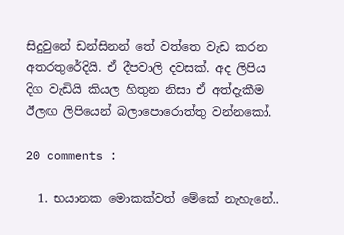සිදුවුනේ ඩන්සිනන් තේ වත්තෙ වැඩ කරන අතරතුරේදියි. ඒ දීපවාලි දවසක්. අද ලිපිය දිග වැඩියි කියල හිතුන නිසා ඒ අත්දැකීම ඊලඟ ලිපියෙන් බලාපොරොත්තු වන්නකෝ.

20 comments :

  1. භයානක මොකක්වත් මේකේ නැහැනේ..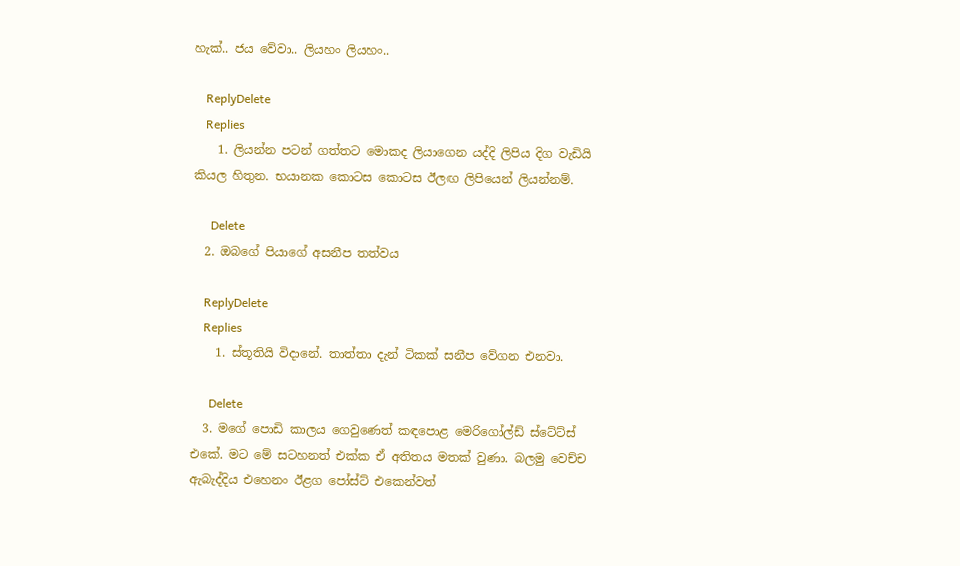හැක්.. ජය වේවා.. ලියහං ලියහං..

    ReplyDelete
    Replies
    1. ලියන්න පටන් ගත්තට මොකද ලියාගෙන යද්දි ලිපිය දිග වැඩියි කියල හිතුන. භයානක කොටස කොටස ඊලඟ ලිපියෙන් ලියන්නම්.

      Delete
  2. ඔබගේ පියාගේ අසනීප තත්වය

    ReplyDelete
    Replies
    1. ස්තූතියි විදානේ. තාත්තා දැන් ටිකක් සනීප වේගන එනවා.

      Delete
  3. මගේ පොඩි කාලය ගෙවුණෙත් කඳපොළ මෙරිගෝල්ඩ් ස්ටේට්ස් එකේ. මට මේ සටහනත් එක්ක ඒ අතිතය මතක් වුණා. බලමු වෙච්ච ඇබැද්දිය එහෙනං ඊළග පෝස්ට් එකෙන්වත්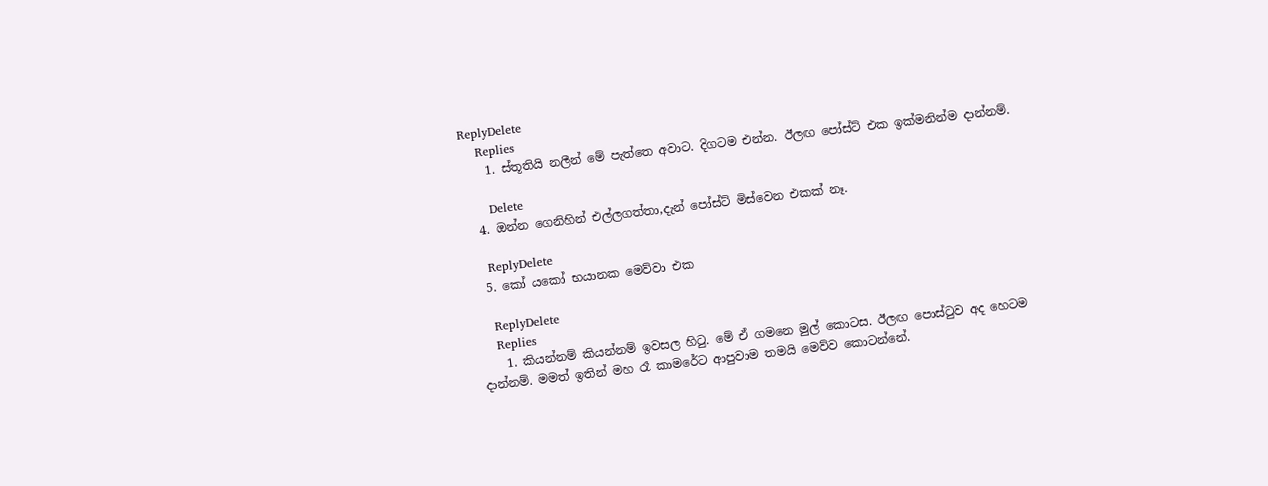ReplyDelete
    Replies
    1. ස්තූතියි නලීන් මේ පැත්තෙ අවාට. දිගටම එන්න. ඊලඟ පෝස්ට් එක ඉක්මනින්ම දාන්නම්.

      Delete
  4. ඔන්න ගෙනිහින් එල්ලගත්තා,දැන් පෝස්ට් මිස්වෙන එකක් නෑ.

    ReplyDelete
  5. කෝ යකෝ භයානක මෙව්වා එක

    ReplyDelete
    Replies
    1. කියන්නම් කියන්නම් ඉවසල හිටු. මේ ඒ ගමනෙ මුල් කොටස. ඊලඟ පොස්ටුව අද හෙටම දාන්නම්. මමත් ඉතින් මහ රෑ කාමරේට ආපුවාම තමයි මෙව්ව කොටන්නේ.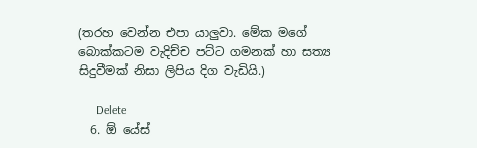(තරහ වෙන්න එපා යාලුවා. මේක මගේ බොක්කටම වැදිච්ච පට්ට ගමනක් හා සත්‍ය සිදුවීමක් නිසා ලිපිය දිග වැඩියි.)

      Delete
  6. ඕ යේස්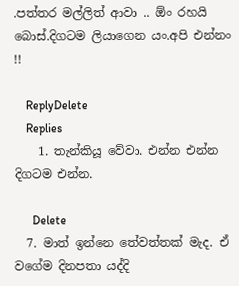.පත්තර මල්ලිත් ආවා .. ඕං රහයි බොස්.දිගටම ලියාගෙන යං.අපි එන්නං !!

    ReplyDelete
    Replies
    1. තැන්කියූ වේවා. එන්න එන්න දිගටම එන්න.

      Delete
  7. මාත් ඉන්නෙ තේවත්තක් මැද. ඒ වගේම දිනපතා යද්දි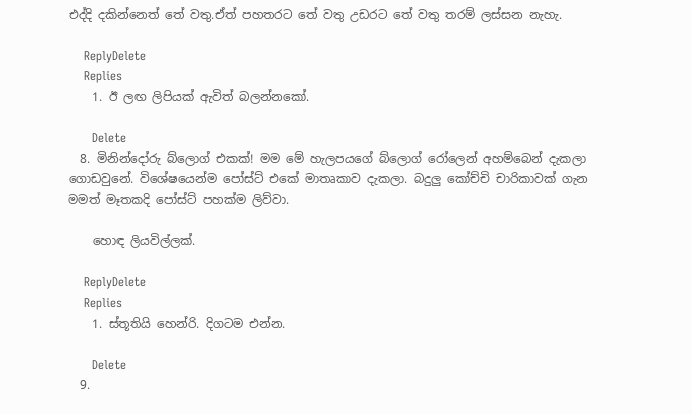එද්දි දකින්නෙත් තේ වතු.ඒත් පහතරට තේ වතු උඩරට තේ වතු තරම් ලස්සන නැහැ.

    ReplyDelete
    Replies
    1. ඊ ලඟ ලිපියක් ඇවිත් බලන්නකෝ.

      Delete
  8. මිනින්දෝරු බ්ලොග් එකක්! මම මේ හැලපයගේ බ්ලොග් රෝලෙන් අහම්බෙන් දැකලා ගොඩවුනේ. විශේෂයෙන්ම පෝස්ට් එකේ මාතෘකාව දැකලා. බදුලු කෝච්චි චාරිකාවක් ගැන මමත් මෑතකදි පෝස්ට් පහක්ම ලිව්වා.

    හොඳ ලියවිල්ලක්.

    ReplyDelete
    Replies
    1. ස්තූතියි හෙන්රි. දිගටම එන්න.

      Delete
  9.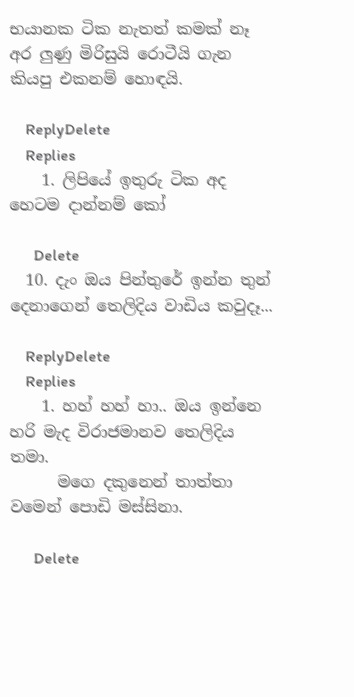භයානක ටික නැතත් කමක් නෑ අර ලුණු මිරිසුයි රොටීයි ගැන කියපු එකනම් හොඳයි.

    ReplyDelete
    Replies
    1. ලිපියේ ඉතුරු ටික අද හෙටම දාන්නම් කෝ

      Delete
  10. දැං ඔය පින්තුරේ ඉන්න තුන් දෙනාගෙන් තෙලිදිය වාඩිය කවුදෑ...

    ReplyDelete
    Replies
    1. හහ් හහ් හා.. ඔය ඉන්නෙ හරි මැද විරාජමානව තෙලිදිය තමා.
      මගෙ දකුනෙන් තාත්තා වමෙන් පොඩි මස්සිනා.

      Delete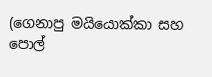(ගෙනාපු මයියොක්කා සහ පොල්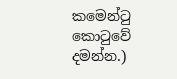කමෙන්ටු කොටුවේ දමන්න.)